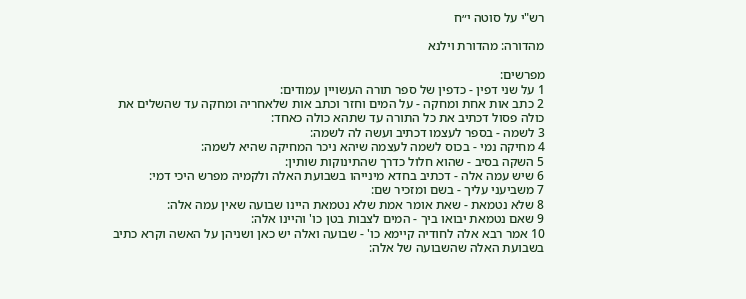רש"י על סוטה י״ח

מהדורה: מהדורת וילנא

מפרשים:
1 על שני דפין - כדפין של ספר תורה העשויין עמודים:
2 כתב אות אחת ומחקה - על המים וחזר וכתב אות שלאחריה ומחקה עד שהשלים את כולה פסול דכתיב את כל התורה עד שתהא כולה כאחד:
3 לשמה - בספר לעצמו דכתיב ועשה לה לשמה:
4 מחיקה נמי - בכוס לשמה לעצמה שיהא ניכר המחיקה שהיא לשמה:
5 השקה בסיב - שהוא חלול כדרך שהתינוקות שותין:
6 שיש עמה אלה - דכתיב בחדא מינייהו בשבועת האלה ולקמיה מפרש היכי דמי:
7 משביעני עליך - בשם ומזכיר שם:
8 שלא נטמאת - שאת אומר אמת שלא נטמאת היינו שבועה שאין עמה אלה:
9 שאם נטמאת יבואו ביך - המים לצבות בטן כו' והיינו אלה:
10 אמר רבא אלה לחודיה קיימא כו' - שבועה ואלה יש כאן ושניהן על האשה וקרא כתיב בשבועת האלה שהשבועה של אלה: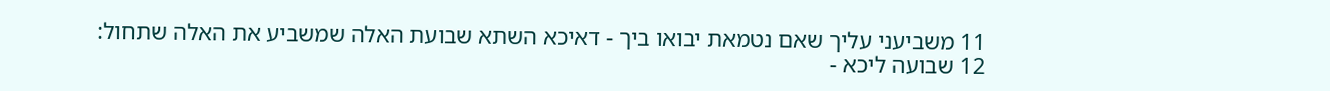11 משביעני עליך שאם נטמאת יבואו ביך - דאיכא השתא שבועת האלה שמשביע את האלה שתחול:
12 שבועה ליכא -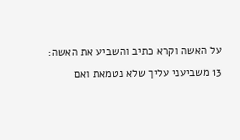על האשה וקרא כתיב והשביע את האשה:
13 משביעני עליך שלא נטמאת ואם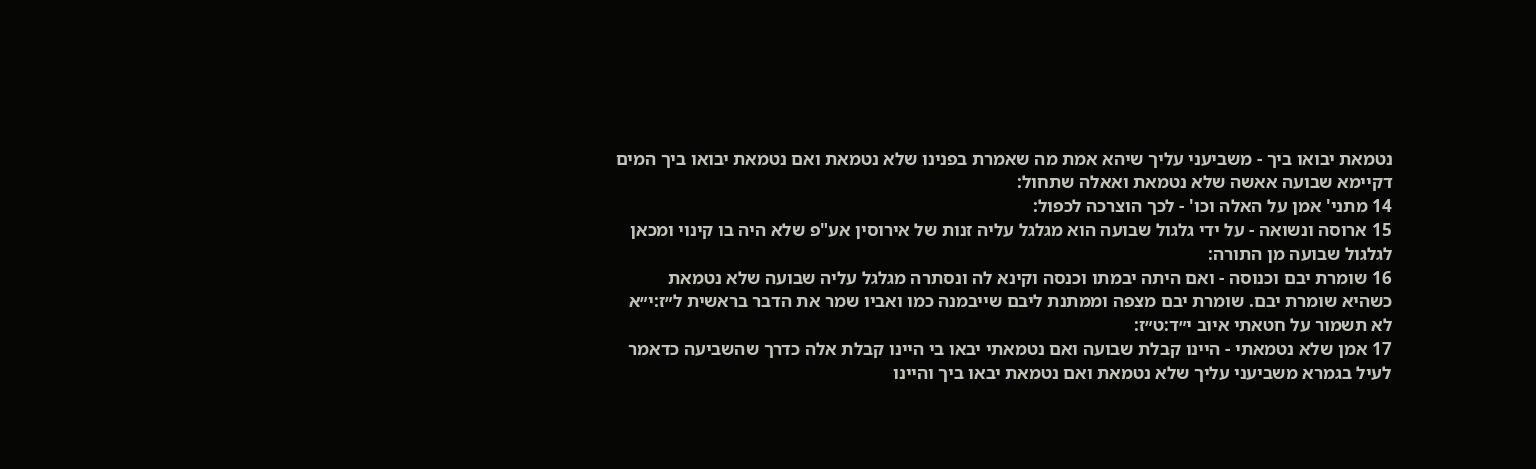נטמאת יבואו ביך - משביעני עליך שיהא אמת מה שאמרת בפנינו שלא נטמאת ואם נטמאת יבואו ביך המים דקיימא שבועה אאשה שלא נטמאת ואאלה שתחול:
14 מתני' אמן על האלה וכו' - לכך הוצרכה לכפול:
15 ארוסה ונשואה - על ידי גלגול שבועה הוא מגלגל עליה זנות של אירוסין אע"פ שלא היה בו קינוי ומכאן לגלגול שבועה מן התורה:
16 שומרת יבם וכנוסה - ואם היתה יבמתו וכנסה וקינא לה ונסתרה מגלגל עליה שבועה שלא נטמאת כשהיא שומרת יבם. שומרת יבם מצפה וממתנת ליבם שייבמנה כמו ואביו שמר את הדבר בראשית ל״ז:י״א לא תשמור על חטאתי איוב י״ד:ט״ז:
17 אמן שלא נטמאתי - היינו קבלת שבועה ואם נטמאתי יבאו בי היינו קבלת אלה כדרך שהשביעה כדאמר לעיל בגמרא משביעני עליך שלא נטמאת ואם נטמאת יבאו ביך והיינו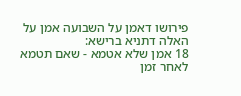פירושו דאמן על השבועה אמן על האלה דתניא ברישא:
18 אמן שלא אטמא - שאם תטמא לאחר זמן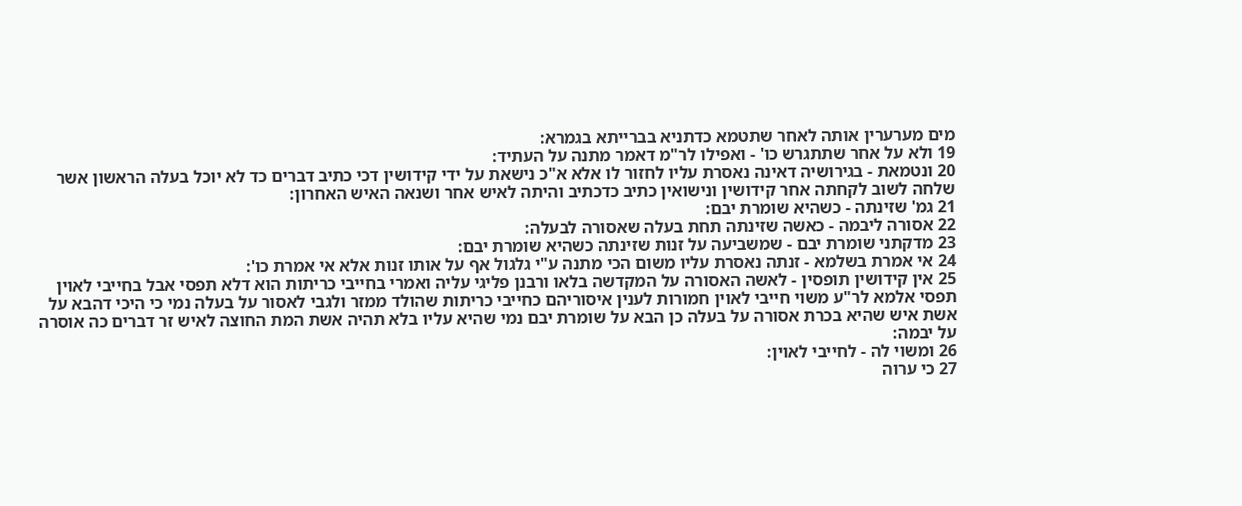מים מערערין אותה לאחר שתטמא כדתניא בברייתא בגמרא:
19 ולא על אחר שתתגרש כו' - ואפילו לר"מ דאמר מתנה על העתיד:
20 ונטמאת - בגירושיה דאינה נאסרת עליו לחזור לו אלא א"כ נישאת על ידי קידושין דכי כתיב דברים כד לא יוכל בעלה הראשון אשר שלחה לשוב לקחתה אחר קידושין ונישואין כתיב כדכתיב והיתה לאיש אחר ושנאה האיש האחרון:
21 גמ' שזינתה - כשהיא שומרת יבם:
22 אסורה ליבמה - כאשה שזינתה תחת בעלה שאסורה לבעלה:
23 מדקתני שומרת יבם - שמשביעה על זנות שזינתה כשהיא שומרת יבם:
24 אי אמרת בשלמא - זנתה נאסרת עליו משום הכי מתנה ע"י גלגול אף על אותו זנות אלא אי אמרת כו':
25 אין קידושין תופסין - לאשה האסורה על המקדשה בלאו ורבנן פליגי עליה ואמרי בחייבי כריתות הוא דלא תפסי אבל בחייבי לאוין תפסי אלמא לר"ע משוי חייבי לאוין חמורות לענין איסוריהם כחייבי כריתות שהולד ממזר ולגבי לאסור על בעלה נמי כי היכי דהבא על אשת איש שהיא בכרת אסורה על בעלה כן הבא על שומרת יבם נמי שהיא עליו בלא תהיה אשת המת החוצה לאיש זר דברים כה אוסרה על יבמה:
26 ומשוי לה - לחייבי לאוין:
27 כי ערוה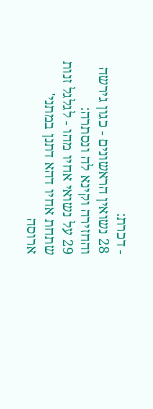- דכרת:
28 נשואין הראשונים - כגון גירשה והחזירה וקינא לה ונסתרה:
29 על נשואי אחיו מהו - לגלגל זנות שתחת אחיו דהא דתנן במתני' ארוסה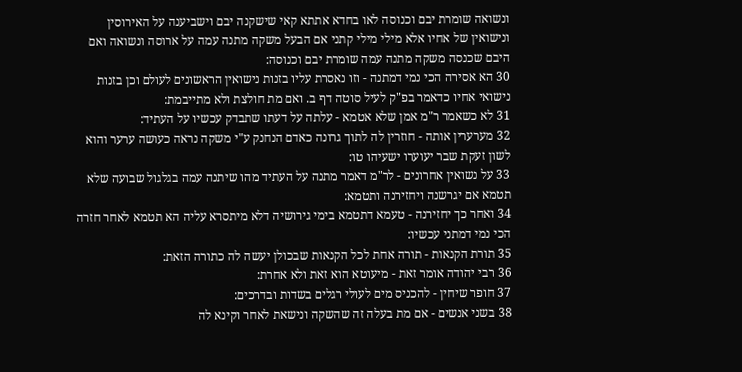ונשואה שומרת יבם וכנוסה לאו בחדא אתתא קאי שישקנה יבם וישביענה על האירוסין ונישואין של אחיו אלא מילי מילי קתני אם הבעל משקה מתנה עמה על ארוסה ונשואה ואם היבם שכנסה משקה מתנה עמה שומרת יבם וכנוסה:
30 הא אסירה הכי נמי דמתנה - וזו נאסרת עליו בזנות נישואין הראשונים לעולם וכן בזנות נישואי אחיו כדאמר בפ"ק לעיל סוטה דף ב. ואם מת חולצת ולא מתייבמת:
31 לא כשאמר ר"מ אמן שלא אטמא - עלתה על דעתו שתבדק עכשיו על העתיד:
32 מערערין אותה - חוזרין לה לתוך גרונה כאדם הנחנק ע"י משקה נראה כעושה ערער והוא לשון זעקת שבר יעוערו ישעיהו טו:
33 על נשואין אחרונים - לר"מ דאמר מתנה על העתיד מהו שיתנה עמה בגלגול שבועה שלא תטמא אם יגרשנה ויחזירנה ותטמא:
34 ואחר כך יחזירנה - טעמא דתטמא בימי גירושיה דלא מיתסרא עליה הא תטמא לאחר חזרה הכי נמי דמתני עכשיו:
35 תורת הקנאות - תורה אחת לכל הקנאות שבכולן יעשה לה כתורה הזאת:
36 רבי יהודה אומר זאת - מיעוטא הוא זאת ולא אחרת:
37 חופר שיחין - להכניס מים לעולי רגלים בשדות ובדרכים:
38 בשני אנשים - אם מת בעלה זה שהשקה ונישאת לאחר וקינא לה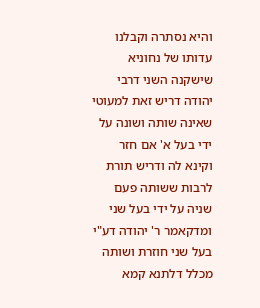והיא נסתרה וקבלנו עדותו של נחוניא שישקנה השני דרבי יהודה דריש זאת למעוטי שאינה שותה ושונה על ידי בעל א' אם חזר וקינא לה ודריש תורת לרבות ששותה פעם שניה על ידי בעל שני ומדקאמר ר' יהודה דע"י בעל שני חוזרת ושותה מכלל דלתנא קמא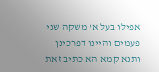אפילו בעל א' משקה שני פעמים והיינו דפרכינן ותנא קמא הא כתיב זאת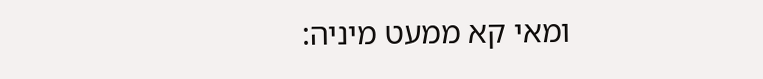ומאי קא ממעט מיניה: